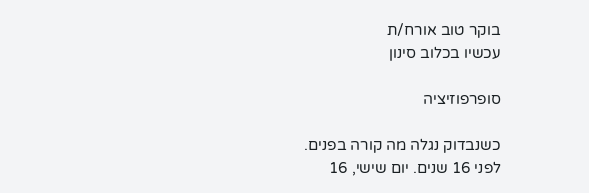בוקר טוב אורח/ת
עכשיו בכלוב סינון

סופרפוזיציה

כשנבדוק נגלה מה קורה בפנים.
לפני 16 שנים. יום שישי, 16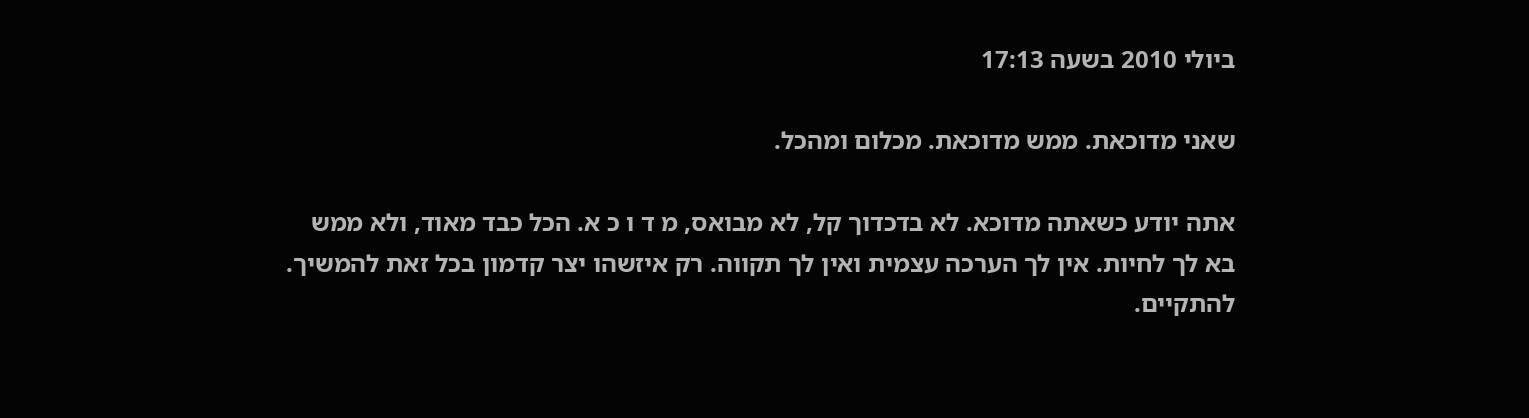ביולי 2010 בשעה 17:13

שאני מדוכאת. ממש מדוכאת. מכלום ומהכל.

אתה יודע כשאתה מדוכא. לא בדכדוך קל, לא מבואס, מ ד ו כ א. הכל כבד מאוד, ולא ממש בא לך לחיות. אין לך הערכה עצמית ואין לך תקווה. רק איזשהו יצר קדמון בכל זאת להמשיך. להתקיים.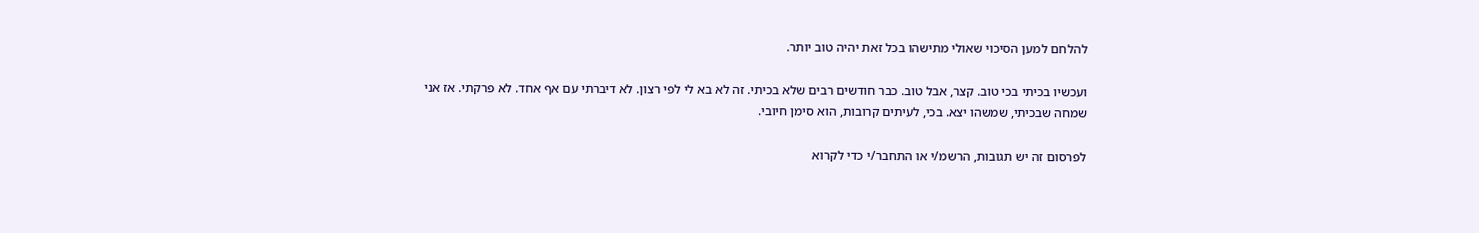להלחם למען הסיכוי שאולי מתישהו בכל זאת יהיה טוב יותר.

ועכשיו בכיתי בכי טוב. קצר, אבל טוב. כבר חודשים רבים שלא בכיתי. זה לא בא לי לפי רצון. לא דיברתי עם אף אחד. לא פרקתי. אז אני שמחה שבכיתי, שמשהו יצא. בכי, לעיתים קרובות, הוא סימן חיובי.

לפרסום זה יש תגובות, הרשמ/י או התחבר/י כדי לקרוא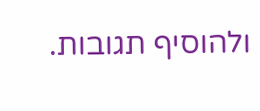ולהוסיף תגובות.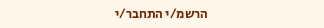הרשמ/י התחבר/י